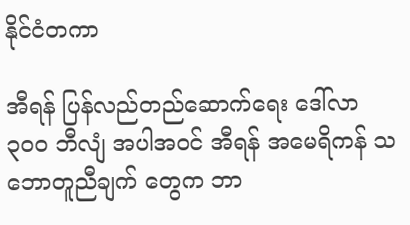နိုင်ငံတကာ

အီရန် ပြန်လည်တည်ဆောက်ရေး ဒေါ်လာ ၃၀၀ ဘီလျံ အပါအဝင် အီရန် အမေရိကန် သဘောတူညီချက် တွေက ဘာ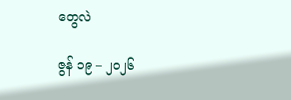တွေလဲ

ဇွန် ၁၉ – ၂၀၂၆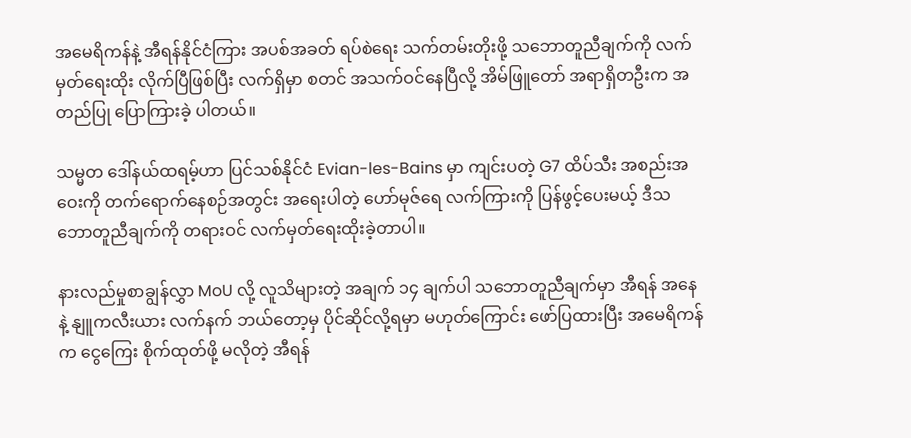အမေရိကန်နဲ့ အီရန်နိုင်ငံကြား အပစ်အခတ် ရပ်စဲရေး သက်တမ်းတိုးဖို့ သဘောတူညီချက်ကို လက်မှတ်ရေးထိုး လိုက်ပြီဖြစ်ပြီး လက်ရှိမှာ စတင် အသက်ဝင်နေပြီလို့ အိမ်ဖြူတော် အရာရှိတဦးက အတည်ပြု ပြောကြားခဲ့ ပါတယ်။

သမ္မတ ဒေါ်နယ်ထရမ့်ဟာ ပြင်သစ်နိုင်ငံ Evian-les-Bains မှာ ကျင်းပတဲ့ G7 ထိပ်သီး အစည်းအဝေးကို တက်ရောက်နေစဉ်အတွင်း အရေးပါတဲ့ ဟော်မုဇ်ရေ လက်ကြားကို ပြန်ဖွင့်ပေးမယ့် ဒီသဘောတူညီချက်ကို တရားဝင် လက်မှတ်ရေးထိုးခဲ့တာပါ။

နားလည်မှုစာချွန်လွှာ MoU လို့ လူသိများတဲ့ အချက် ၁၄ ချက်ပါ သဘောတူညီချက်မှာ အီရန် အနေနဲ့ နျူကလီးယား လက်နက် ဘယ်တော့မှ ပိုင်ဆိုင်လို့ရမှာ မဟုတ်ကြောင်း ဖော်ပြထားပြီး အမေရိကန်က ငွေကြေး စိုက်ထုတ်ဖို့ မလိုတဲ့ အီရန်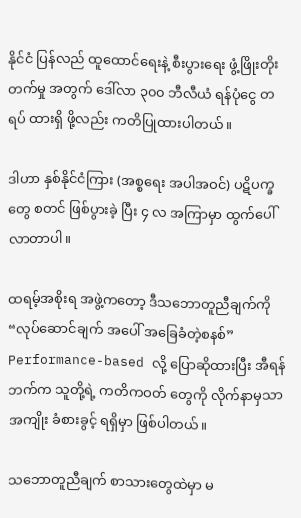နိုင်ငံ ပြန်လည် ထူထောင်ရေးနဲ့ စီးပွားရေး ဖွံ့ဖြိုးတိုးတက်မှု အတွက် ဒေါ်လာ ၃၀၀ ဘီလီယံ ရန်ပုံငွေ တရပ် ထားရှိ ဖို့လည်း ကတိပြုထားပါတယ်။

ဒါဟာ နှစ်နိုင်ငံကြား (အစ္စရေး အပါအဝင်) ပဋိပက္ခတွေ စတင် ဖြစ်ပွားခဲ့ ပြီး ၄ လ အကြာမှာ ထွက်ပေါ်လာတာပါ။

ထရမ့်အစိုးရ အဖွဲ့ကတော့ ဒီသဘောတူညီချက်ကို “လုပ်ဆောင်ချက် အပေါ် အခြေခံတဲ့စနစ်” Performance-based လို့ ပြောဆိုထားပြီး အီရန်ဘက်က သူတို့ရဲ့ ကတိကဝတ် တွေကို လိုက်နာမှသာ အကျိုး ခံစားခွင့် ရရှိမှာ ဖြစ်ပါတယ်။

သဘောတူညီချက် စာသားတွေထဲမှာ မ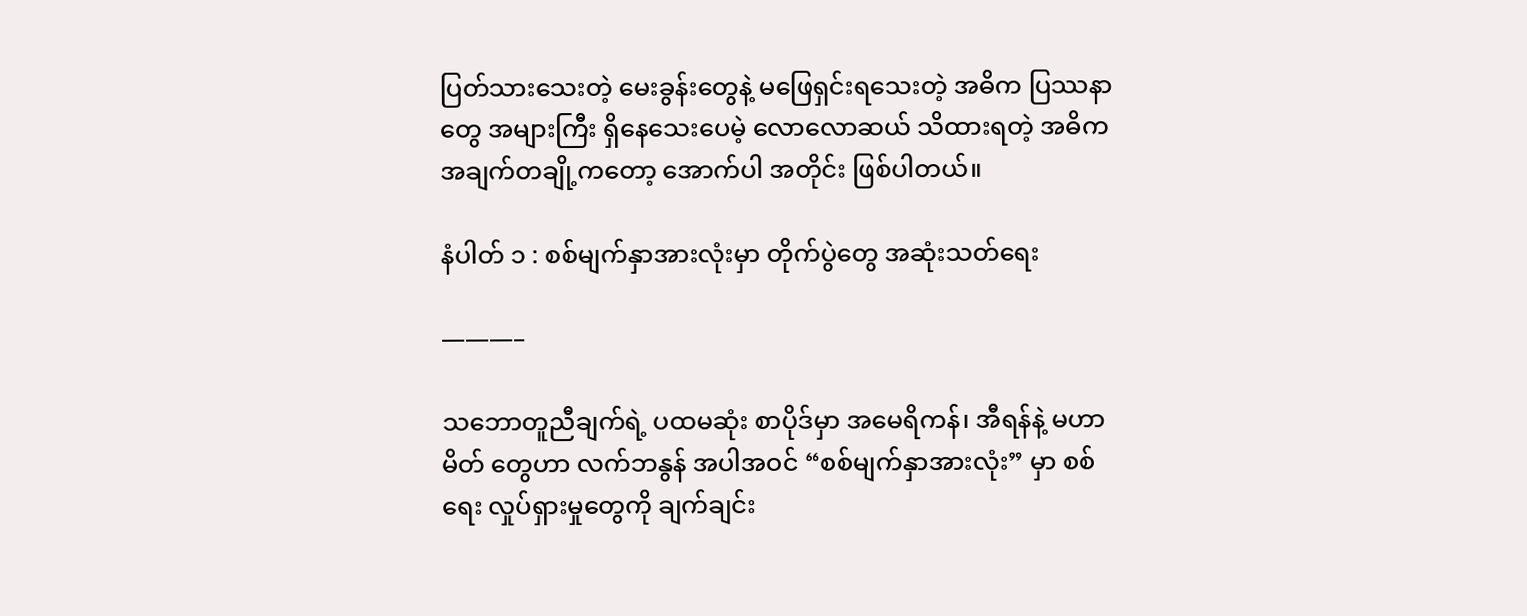ပြတ်သားသေးတဲ့ မေးခွန်းတွေနဲ့ မဖြေရှင်းရသေးတဲ့ အဓိက ပြဿနာတွေ အများကြီး ရှိနေသေးပေမဲ့ လောလောဆယ် သိထားရတဲ့ အဓိက အချက်တချို့ကတော့ အောက်ပါ အတိုင်း ဖြစ်ပါတယ်။

နံပါတ် ၁ : စစ်မျက်နှာအားလုံးမှာ တိုက်ပွဲတွေ အဆုံးသတ်ရေး

———–

သဘောတူညီချက်ရဲ့ ပထမဆုံး စာပိုဒ်မှာ အမေရိကန်၊ အီရန်နဲ့ မဟာမိတ် တွေဟာ လက်ဘနွန် အပါအဝင် “စစ်မျက်နှာအားလုံး” မှာ စစ်ရေး လှုပ်ရှားမှုတွေကို ချက်ချင်း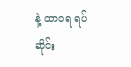နဲ့ ထာဝရ ရပ်ဆိုင်း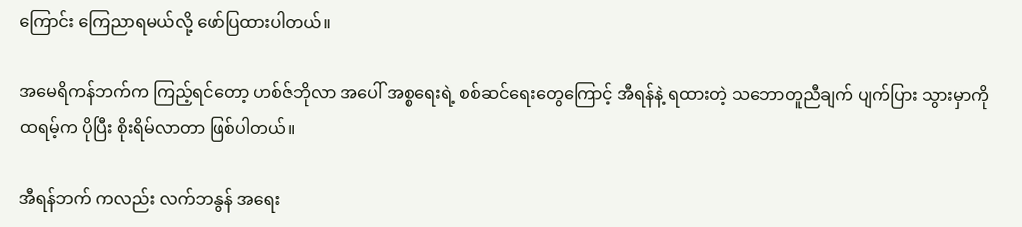ကြောင်း ကြေညာရမယ်လို့ ဖော်ပြထားပါတယ်။

အမေရိကန်ဘက်က ကြည့်ရင်တော့ ဟစ်ဇ်ဘိုလာ အပေါ် အစ္စရေးရဲ့ စစ်ဆင်ရေးတွေကြောင့် အီရန်နဲ့ ရထားတဲ့ သဘောတူညီချက် ပျက်ပြား သွားမှာကို ထရမ့်က ပိုပြီး စိုးရိမ်လာတာ ဖြစ်ပါတယ်။

အီရန်ဘက် ကလည်း လက်ဘနွန် အရေး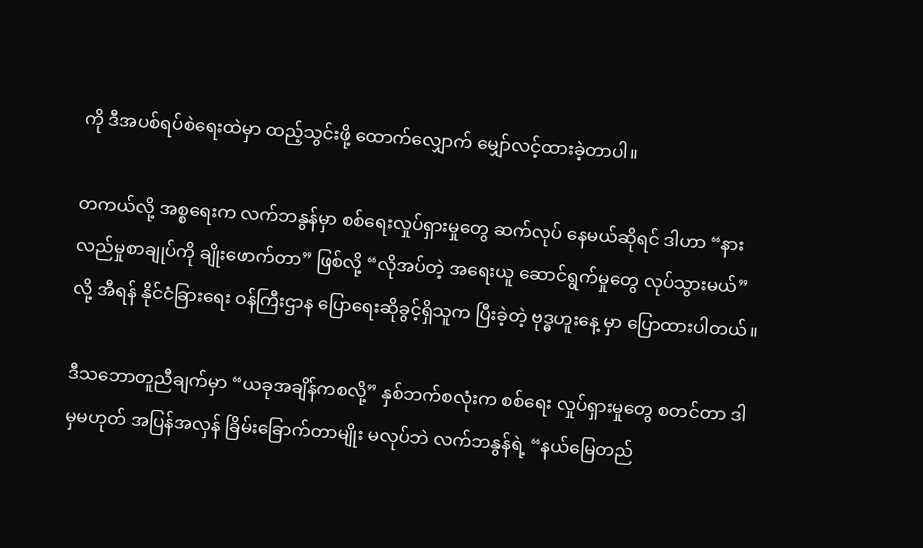ကို ဒီအပစ်ရပ်စဲရေးထဲမှာ ထည့်သွင်းဖို့ ထောက်လျှောက် မျှော်လင့်ထားခဲ့တာပါ။

တကယ်လို့ အစ္စရေးက လက်ဘနွန်မှာ စစ်ရေးလှုပ်ရှားမှုတွေ ဆက်လုပ် နေမယ်ဆိုရင် ဒါဟာ “နားလည်မှုစာချုပ်ကို ချိုးဖောက်တာ” ဖြစ်လို့ “လိုအပ်တဲ့ အရေးယူ ဆောင်ရွက်မှုတွေ လုပ်သွားမယ်” လို့ အီရန် နိုင်ငံခြားရေး ဝန်ကြီးဌာန ပြောရေးဆိုခွင့်ရှိသူက ပြီးခဲ့တဲ့ ဗုဒ္ဓဟူးနေ့ မှာ ပြောထားပါတယ်။

ဒီသဘောတူညီချက်မှာ “ယခုအချိန်ကစလို့” နှစ်ဘက်စလုံးက စစ်ရေး လှုပ်ရှားမှုတွေ စတင်တာ ဒါမှမဟုတ် အပြန်အလှန် ခြိမ်းခြောက်တာမျိုး မလုပ်ဘဲ လက်ဘနွန်ရဲ့ “နယ်မြေတည်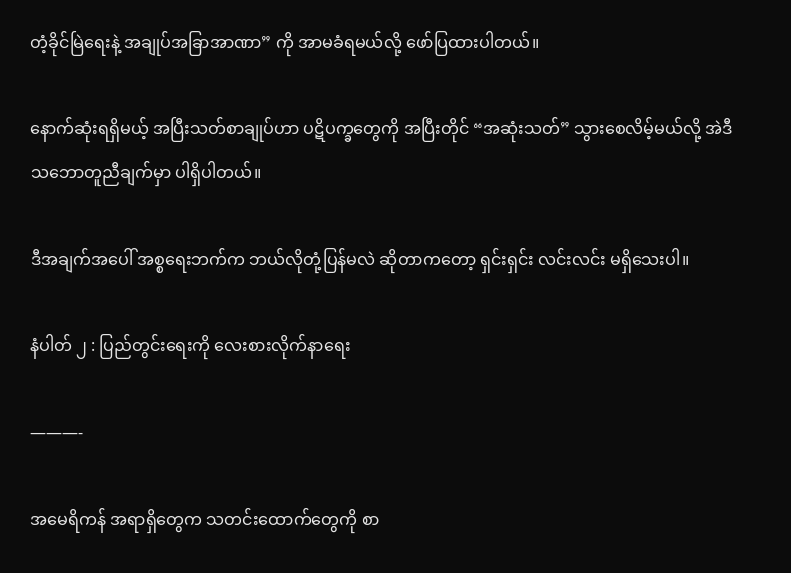တံ့ခိုင်မြဲရေးနဲ့ အချုပ်အခြာအာဏာ” ကို အာမခံရမယ်လို့ ဖော်ပြထားပါတယ်။

နောက်ဆုံးရရှိမယ့် အပြီးသတ်စာချုပ်ဟာ ပဋိပက္ခတွေကို အပြီးတိုင် “အဆုံးသတ်” သွားစေလိမ့်မယ်လို့ အဲဒီ သဘောတူညီချက်မှာ ပါရှိပါတယ်။

ဒီအချက်အပေါ် အစ္စရေးဘက်က ဘယ်လိုတုံ့ပြန်မလဲ ဆိုတာကတော့ ရှင်းရှင်း လင်းလင်း မရှိသေးပါ။

နံပါတ် ၂ : ပြည်တွင်းရေးကို လေးစားလိုက်နာရေး

———-

အမေရိကန် အရာရှိတွေက သတင်းထောက်တွေကို စာ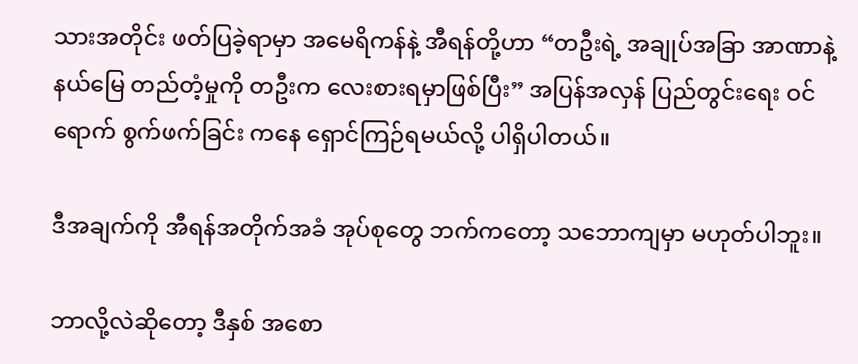သားအတိုင်း ဖတ်ပြခဲ့ရာမှာ အမေရိကန်နဲ့ အီရန်တို့ဟာ “တဦးရဲ့ အချုပ်အခြာ အာဏာနဲ့ နယ်မြေ တည်တံ့မှုကို တဦးက လေးစားရမှာဖြစ်ပြီး” အပြန်အလှန် ပြည်တွင်းရေး ဝင်ရောက် စွက်ဖက်ခြင်း ကနေ ရှောင်ကြဉ်ရမယ်လို့ ပါရှိပါတယ်။

ဒီအချက်ကို အီရန်အတိုက်အခံ အုပ်စုတွေ ဘက်ကတော့ သဘောကျမှာ မဟုတ်ပါဘူး။

ဘာလို့လဲဆိုတော့ ဒီနှစ် အစော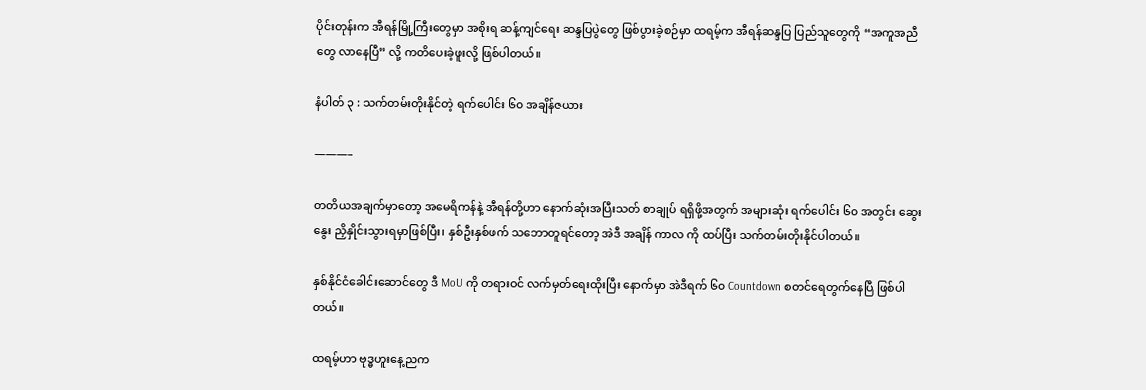ပိုင်းတုန်းက အီရန်မြို့ကြီးတွေမှာ အစိုးရ ဆန့်ကျင်ရေး ဆန္ဒပြပွဲတွေ ဖြစ်ပွားခဲ့စဉ်မှာ ထရမ့်က အီရန်ဆန္ဒပြ ပြည်သူတွေကို “အကူအညီတွေ လာနေပြီ” လို့ ကတိပေးခဲ့ဖူးလို့ ဖြစ်ပါတယ်။

နံပါတ် ၃ : သက်တမ်းတိုးနိုင်တဲ့ ရက်ပေါင်း ၆၀ အချိန်ဇယား

———–

တတိယအချက်မှာတော့ အမေရိကန်နဲ့ အီရန်တို့ဟာ နောက်ဆုံးအပြီးသတ် စာချုပ် ရရှိဖို့အတွက် အများဆုံး ရက်ပေါင်း ၆၀ အတွင်း ဆွေးနွေး ညှိနှိုင်းသွားရမှာဖြစ်ပြီး၊ နှစ်ဦးနှစ်ဖက် သဘောတူရင်တော့ အဲဒီ အချိန် ကာလ ကို ထပ်ပြီး သက်တမ်းတိုးနိုင်ပါတယ်။

နှစ်နိုင်ငံခေါင်းဆောင်တွေ ဒီ MoU ကို တရားဝင် လက်မှတ်ရေးထိုးပြီး နောက်မှာ အဲဒီရက် ၆၀ Countdown စတင်ရေတွက်နေပြီ ဖြစ်ပါတယ်။

ထရမ့်ဟာ ဗုဒ္ဓဟူးနေ့ညက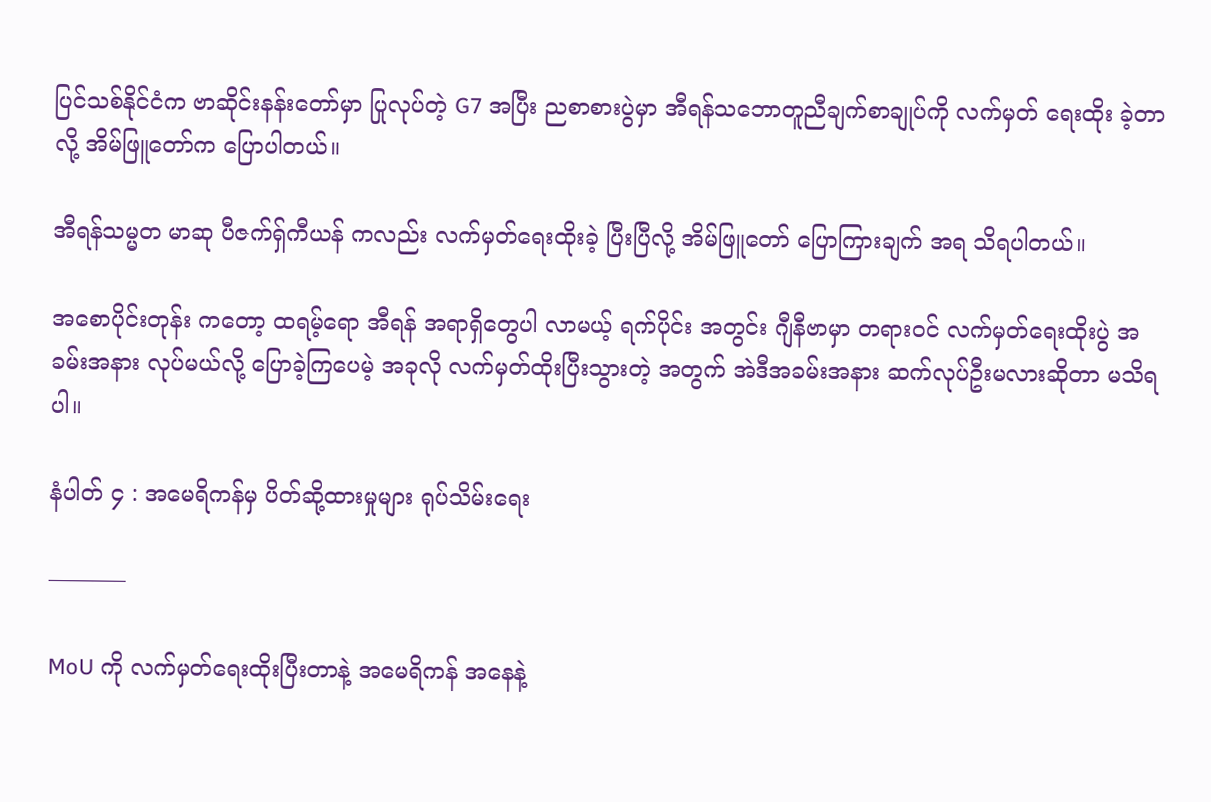ပြင်သစ်နိုင်ငံက ဗာဆိုင်းနန်းတော်မှာ ပြုလုပ်တဲ့ G7 အပြီး ညစာစားပွဲမှာ အီရန်သဘောတူညီချက်စာချုပ်ကို လက်မှတ် ရေးထိုး ခဲ့တာလို့ အိမ်ဖြူတော်က ပြောပါတယ်။

အီရန်သမ္မတ မာဆု ပီဇက်ရှ်ကီယန် ကလည်း လက်မှတ်ရေးထိုးခဲ့ ပြီးပြီလို့ အိမ်ဖြူတော် ပြောကြားချက် အရ သိရပါတယ်။

အစောပိုင်းတုန်း ကတော့ ထရမ့်ရော အီရန် အရာရှိတွေပါ လာမယ့် ရက်ပိုင်း အတွင်း ဂျီနီဗာမှာ တရားဝင် လက်မှတ်ရေးထိုးပွဲ အခမ်းအနား လုပ်မယ်လို့ ပြောခဲ့ကြပေမဲ့ အခုလို လက်မှတ်ထိုးပြီးသွားတဲ့ အတွက် အဲဒီအခမ်းအနား ဆက်လုပ်ဦးမလားဆိုတာ မသိရပါ။

နံပါတ် ၄ : အမေရိကန်မှ ပိတ်ဆို့ထားမှုများ ရုပ်သိမ်းရေး

———–

MoU ကို လက်မှတ်ရေးထိုးပြီးတာနဲ့ အမေရိကန် အနေနဲ့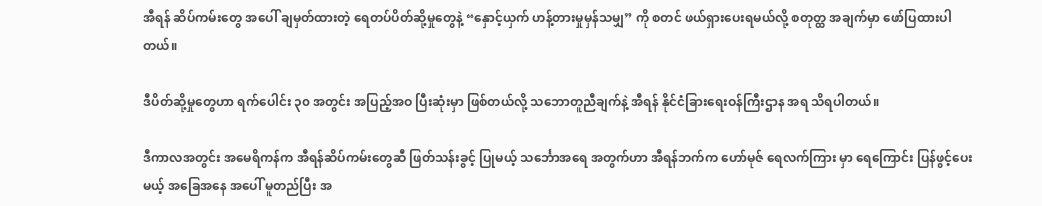အီရန် ဆိပ်ကမ်းတွေ အပေါ် ချမှတ်ထားတဲ့ ရေတပ်ပိတ်ဆို့မှုတွေနဲ့ “နှောင့်ယှက် ဟန့်တားမှုမှန်သမျှ” ကို စတင် ဖယ်ရှားပေးရမယ်လို့ စတုတ္ထ အချက်မှာ ဖော်ပြထားပါတယ်။

ဒီပိတ်ဆို့မှုတွေဟာ ရက်ပေါင်း ၃၀ အတွင်း အပြည့်အဝ ပြီးဆုံးမှာ ဖြစ်တယ်လို့ သဘောတူညီချက်နဲ့ အီရန် နိုင်ငံခြားရေးဝန်ကြီးဌာန အရ သိရပါတယ်။

ဒီကာလအတွင်း အမေရိကန်က အီရန်ဆိပ်ကမ်းတွေဆီ ဖြတ်သန်းခွင့် ပြုမယ့် သင်္ဘောအရေ အတွက်ဟာ အီရန်ဘက်က ဟော်မုဇ် ရေလက်ကြား မှာ ရေကြောင်း ပြန်ဖွင့်ပေးမယ့် အခြေအနေ အပေါ် မူတည်ပြီး အ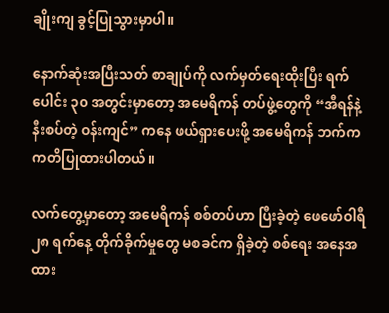ချိုးကျ ခွင့်ပြုသွားမှာပါ။

နောက်ဆုံးအပြီးသတ် စာချုပ်ကို လက်မှတ်ရေးထိုးပြီး ရက်ပေါင်း ၃၀ အတွင်းမှာတော့ အမေရိကန် တပ်ဖွဲ့တွေကို “အီရန်နဲ့ နီးစပ်တဲ့ ဝန်းကျင်” ကနေ ဖယ်ရှားပေးဖို့ အမေရိကန် ဘက်က ကတိပြုထားပါတယ်။

လက်တွေ့မှာတော့ အမေရိကန် စစ်တပ်ဟာ ပြီးခဲ့တဲ့ ဖေဖော်ဝါရီ ၂၈ ရက်နေ့ တိုက်ခိုက်မှုတွေ မစခင်က ရှိခဲ့တဲ့ စစ်ရေး အနေအထား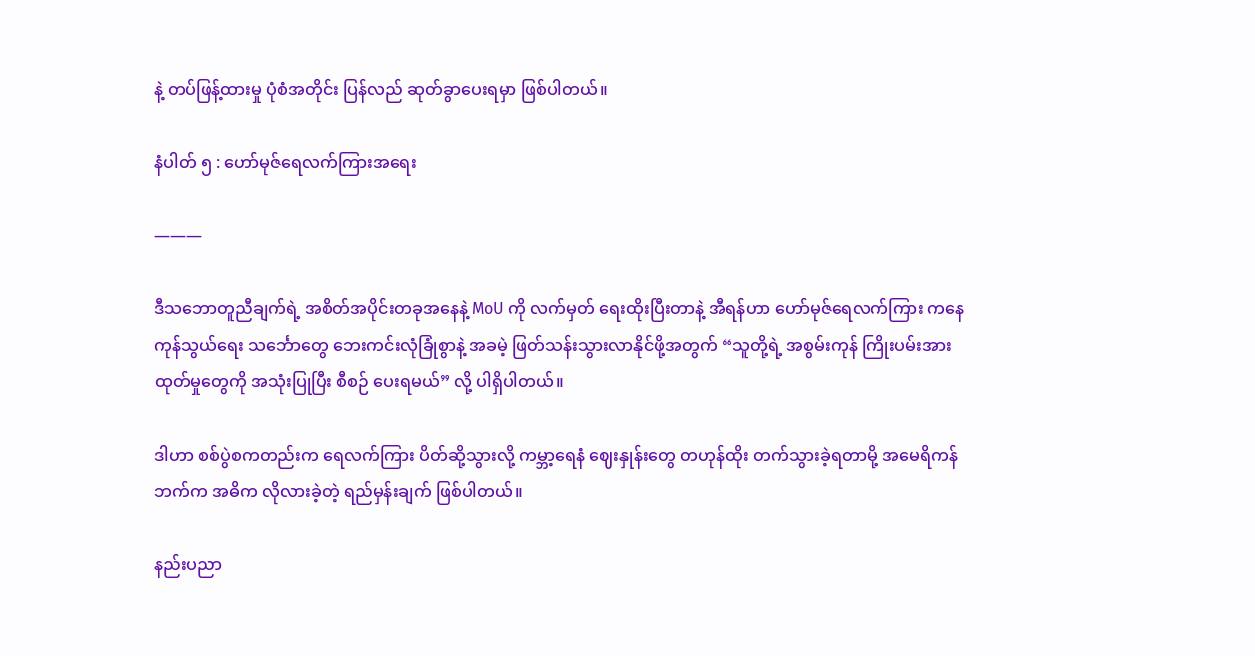နဲ့ တပ်ဖြန့်ထားမှု ပုံစံအတိုင်း ပြန်လည် ဆုတ်ခွာပေးရမှာ ဖြစ်ပါတယ်။

နံပါတ် ၅ : ဟော်မုဇ်ရေလက်ကြားအရေး

———

ဒီသဘောတူညီချက်ရဲ့ အစိတ်အပိုင်းတခုအနေနဲ့ MoU ကို လက်မှတ် ရေးထိုးပြီးတာနဲ့ အီရန်ဟာ ဟော်မုဇ်ရေလက်ကြား ကနေ ကုန်သွယ်ရေး သင်္ဘောတွေ ဘေးကင်းလုံခြုံစွာနဲ့ အခမဲ့ ဖြတ်သန်းသွားလာနိုင်ဖို့အတွက် “သူတို့ရဲ့ အစွမ်းကုန် ကြိုးပမ်းအားထုတ်မှုတွေကို အသုံးပြုပြီး စီစဉ် ပေးရမယ်” လို့ ပါရှိပါတယ်။

ဒါဟာ စစ်ပွဲစကတည်းက ရေလက်ကြား ပိတ်ဆို့သွားလို့ ကမ္ဘာ့ရေနံ ဈေးနှုန်းတွေ တဟုန်ထိုး တက်သွားခဲ့ရတာမို့ အမေရိကန်ဘက်က အဓိက လိုလားခဲ့တဲ့ ရည်မှန်းချက် ဖြစ်ပါတယ်။

နည်းပညာ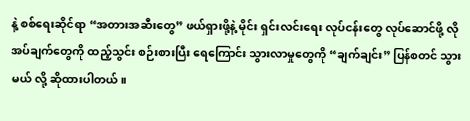နဲ့ စစ်ရေးဆိုင်ရာ “အတားအဆီးတွေ” ဖယ်ရှားဖို့နဲ့ မိုင်း ရှင်းလင်းရေး လုပ်ငန်းတွေ လုပ်ဆောင်ဖို့ လိုအပ်ချက်တွေကို ထည့်သွင်း စဉ်းစားပြီး ရေကြောင်း သွားလာမှုတွေကို “ချက်ချင်း” ပြန်စတင် သွားမယ် လို့ ဆိုထားပါတယ်။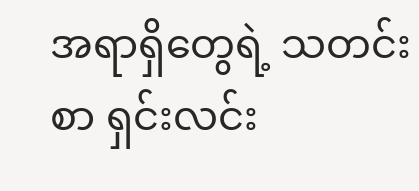အရာရှိတွေရဲ့ သတင်းစာ ရှင်းလင်း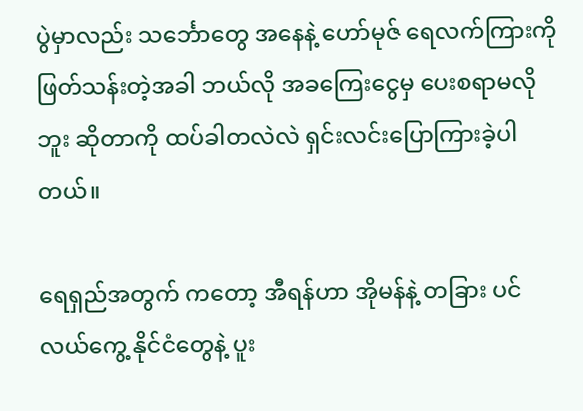ပွဲမှာလည်း သင်္ဘောတွေ အနေနဲ့ ဟော်မုဇ် ရေလက်ကြားကို ဖြတ်သန်းတဲ့အခါ ဘယ်လို အခကြေးငွေမှ ပေးစရာမလိုဘူး ဆိုတာကို ထပ်ခါတလဲလဲ ရှင်းလင်းပြောကြားခဲ့ပါတယ်။

ရေရှည်အတွက် ကတော့ အီရန်ဟာ အိုမန်နဲ့ တခြား ပင်လယ်ကွေ့ နိုင်ငံတွေနဲ့ ပူး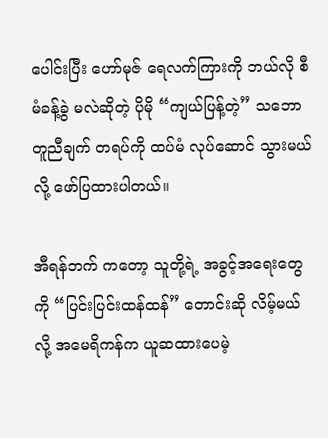ပေါင်းပြီး ဟော်မုဇ် ရေလက်ကြားကို ဘယ်လို စီမံခန့်ခွဲ မလဲဆိုတဲ့ ပိုမို “ကျယ်ပြန့်တဲ့” သဘောတူညီချက် တရပ်ကို ထပ်မံ လုပ်ဆောင် သွားမယ်လို့ ဖော်ပြထားပါတယ်။

အီရန်ဘက် ကတော့ သူတို့ရဲ့ အခွင့်အရေးတွေကို “ပြင်းပြင်းထန်ထန်” တောင်းဆို လိမ့်မယ်လို့ အမေရိကန်က ယူဆထားပေမဲ့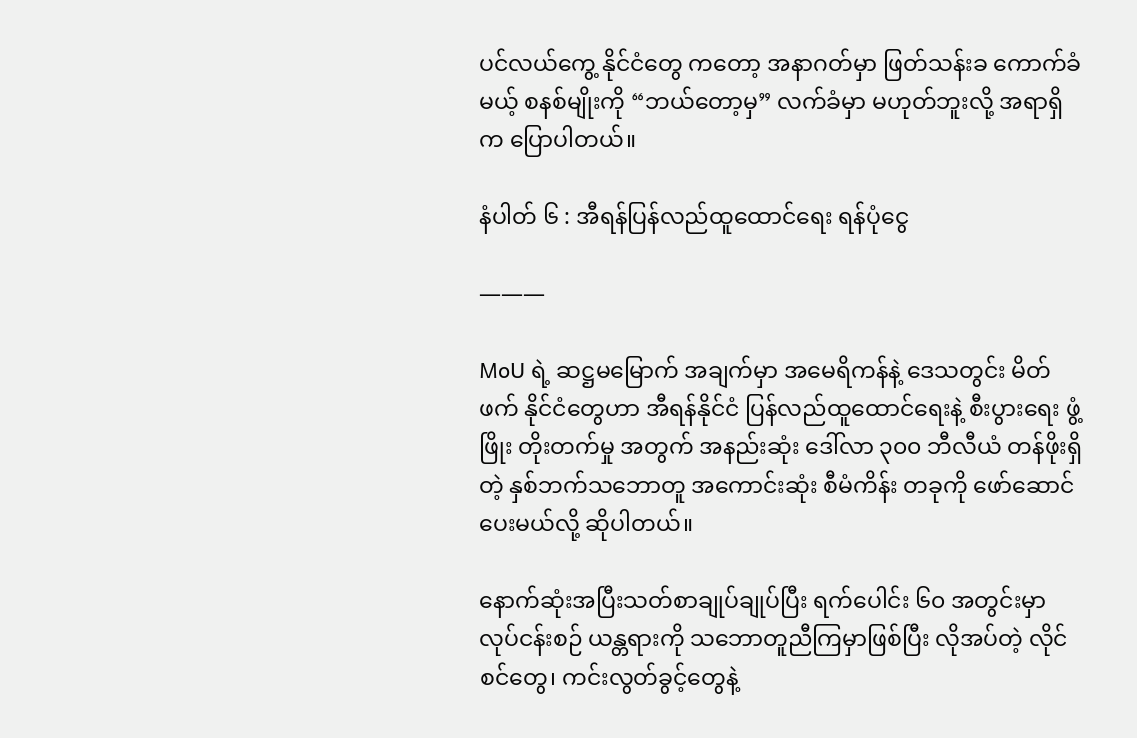ပင်လယ်ကွေ့ နိုင်ငံတွေ ကတော့ အနာဂတ်မှာ ဖြတ်သန်းခ ကောက်ခံမယ့် စနစ်မျိုးကို “ဘယ်တော့မှ” လက်ခံမှာ မဟုတ်ဘူးလို့ အရာရှိက ပြောပါတယ်။

နံပါတ် ၆ : အီရန်ပြန်လည်ထူထောင်ရေး ရန်ပုံငွေ

———

MoU ရဲ့ ဆဋ္ဌမမြောက် အချက်မှာ အမေရိကန်နဲ့ ဒေသတွင်း မိတ်ဖက် နိုင်ငံတွေဟာ အီရန်နိုင်ငံ ပြန်လည်ထူထောင်ရေးနဲ့ စီးပွားရေး ဖွံ့ဖြိုး တိုးတက်မှု အတွက် အနည်းဆုံး ဒေါ်လာ ၃၀၀ ဘီလီယံ တန်ဖိုးရှိတဲ့ နှစ်ဘက်သဘောတူ အကောင်းဆုံး စီမံကိန်း တခုကို ဖော်ဆောင် ပေးမယ်လို့ ဆိုပါတယ်။

နောက်ဆုံးအပြီးသတ်စာချုပ်ချုပ်ပြီး ရက်ပေါင်း ၆၀ အတွင်းမှာ လုပ်ငန်းစဉ် ယန္တရားကို သဘောတူညီကြမှာဖြစ်ပြီး လိုအပ်တဲ့ လိုင်စင်တွေ၊ ကင်းလွတ်ခွင့်တွေနဲ့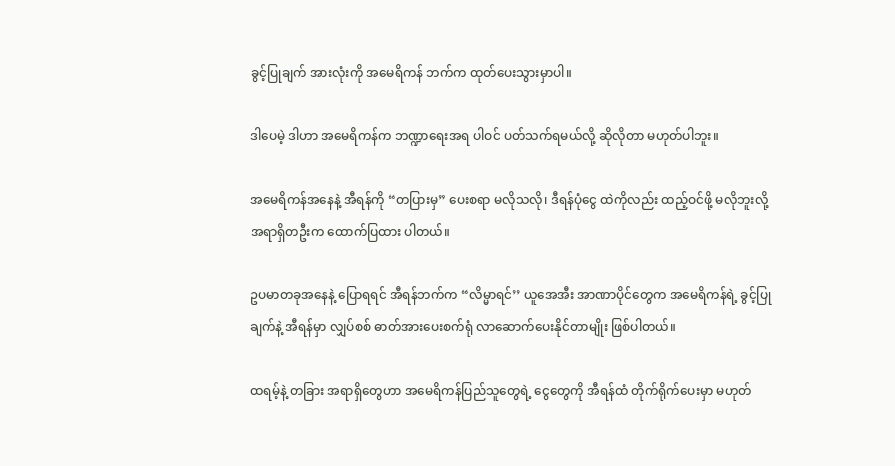ခွင့်ပြုချက် အားလုံးကို အမေရိကန် ဘက်က ထုတ်ပေးသွားမှာပါ။

ဒါပေမဲ့ ဒါဟာ အမေရိကန်က ဘဏ္ဍာရေးအရ ပါဝင် ပတ်သက်ရမယ်လို့ ဆိုလိုတာ မဟုတ်ပါဘူး။

အမေရိကန်အနေနဲ့ အီရန်ကို “တပြားမှ” ပေးစရာ မလိုသလို၊ ဒီရန်ပုံငွေ ထဲကိုလည်း ထည့်ဝင်ဖို့ မလိုဘူးလို့ အရာရှိတဦးက ထောက်ပြထား ပါတယ်။

ဥပမာတခုအနေနဲ့ ပြောရရင် အီရန်ဘက်က “လိမ္မာရင်’’ ယူအေအီး အာဏာပိုင်တွေက အမေရိကန်ရဲ့ ခွင့်ပြုချက်နဲ့ အီရန်မှာ လျှပ်စစ် ဓာတ်အားပေးစက်ရုံ လာဆောက်ပေးနိုင်တာမျိုး ဖြစ်ပါတယ်။

ထရမ့်နဲ့ တခြား အရာရှိတွေဟာ အမေရိကန်ပြည်သူတွေရဲ့ ငွေတွေကို အီရန်ထံ တိုက်ရိုက်ပေးမှာ မဟုတ်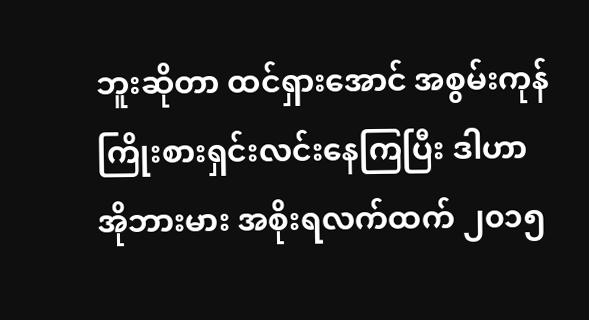ဘူးဆိုတာ ထင်ရှားအောင် အစွမ်းကုန် ကြိုးစားရှင်းလင်းနေကြပြီး ဒါဟာ အိုဘားမား အစိုးရလက်ထက် ၂၀၁၅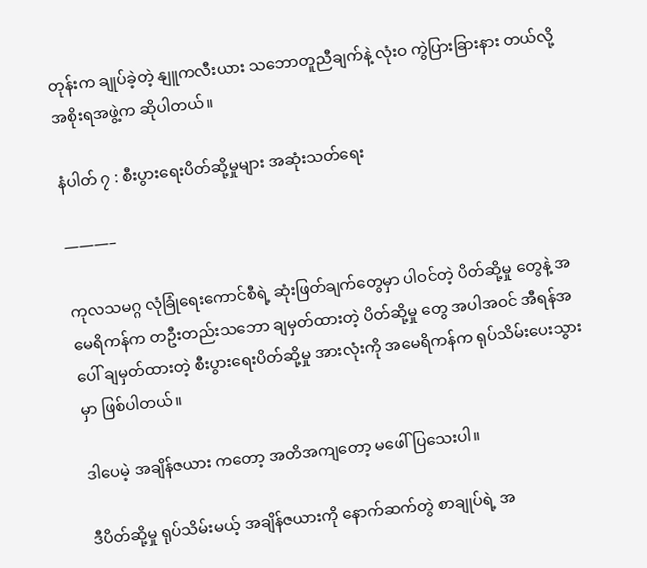တုန်းက ချုပ်ခဲ့တဲ့ နျူကလီးယား သဘောတူညီချက်နဲ့ လုံးဝ ကွဲပြားခြားနား တယ်လို့ အစိုးရအဖွဲ့က ဆိုပါတယ်။

နံပါတ် ၇ : စီးပွားရေးပိတ်ဆို့မှုများ အဆုံးသတ်ရေး

———–

ကုလသမဂ္ဂ လုံခြုံရေးကောင်စီရဲ့ ဆုံးဖြတ်ချက်တွေမှာ ပါဝင်တဲ့ ပိတ်ဆို့မှု တွေနဲ့ အမေရိကန်က တဦးတည်းသဘော ချမှတ်ထားတဲ့ ပိတ်ဆို့မှု တွေ အပါအဝင် အီရန်အပေါ် ချမှတ်ထားတဲ့ စီးပွားရေးပိတ်ဆို့မှု အားလုံးကို အမေရိကန်က ရုပ်သိမ်းပေးသွားမှာ ဖြစ်ပါတယ်။

ဒါပေမဲ့ အချိန်ဇယား ကတော့ အတိအကျတော့ မဖေါ်ပြသေးပါ။

ဒီပိတ်ဆို့မှု ရုပ်သိမ်းမယ့် အချိန်ဇယားကို နောက်ဆက်တွဲ စာချုပ်ရဲ့ အ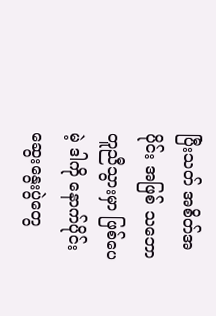ပြီးသတ် အစိတ်အပိုင်း အဖြစ် သဘောတူညီသွားမှာ ဖြစ်ပေမဲ့ ဒါကို နောက်ပိုင်း ဆွေးနွေးပွဲတွေ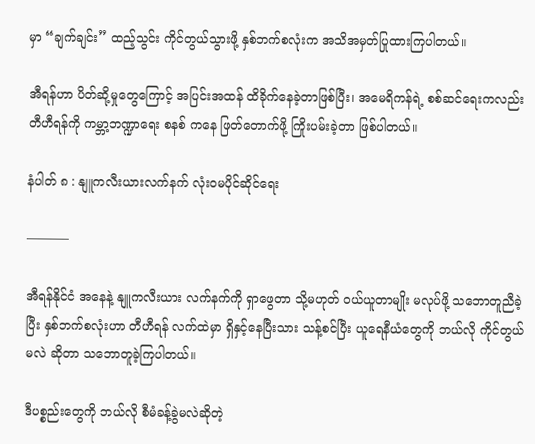မှာ “ချက်ချင်း” ထည့်သွင်း ကိုင်တွယ်သွားဖို့ နှစ်ဘက်စလုံးက အသိအမှတ်ပြုထားကြပါတယ်။

အီရန်ဟာ ပိတ်ဆို့မှုတွေကြောင့် အပြင်းအထန် ထိခိုက်နေခဲ့တာဖြစ်ပြီး၊ အမေရိကန်ရဲ့ စစ်ဆင်ရေးကလည်း တီဟီရန်ကို ကမ္ဘာ့ဘဏ္ဍာရေး စနစ် ကနေ ဖြတ်တောက်ဖို့ ကြိုးပမ်းခဲ့တာ ဖြစ်ပါတယ်။

နံပါတ် ၈ : နျူကလီးယားလက်နက် လုံးဝမပိုင်ဆိုင်ရေး

———–

အီရန်နိုင်ငံ အနေနဲ့ နျူကလီးယား လက်နက်ကို ရှာဖွေတာ သို့မဟုတ် ဝယ်ယူတာမျိုး မလုပ်ဖို့ သဘောတူညီခဲ့ပြီး နှစ်ဘက်စလုံးဟာ တီဟီရန် လက်ထဲမှာ ရှိနှင့်နေပြီးသား သန့်စင်ပြီး ယူရေနီယံတွေကို ဘယ်လို ကိုင်တွယ် မလဲ ဆိုတာ သဘောတူခဲ့ကြပါတယ်။

ဒီပစ္စည်းတွေကို ဘယ်လို စီမံခန့်ခွဲမလဲဆိုတဲ့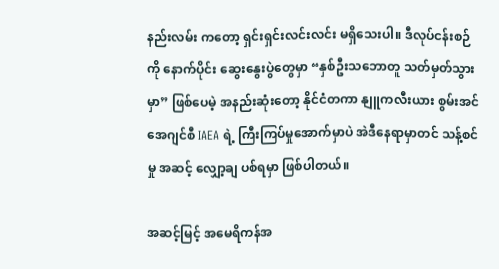နည်းလမ်း ကတော့ ရှင်းရှင်းလင်းလင်း မရှိသေးပါ။ ဒီလုပ်ငန်းစဉ်ကို နောက်ပိုင်း ဆွေးနွေးပွဲတွေမှာ “နှစ်ဦးသဘောတူ သတ်မှတ်သွားမှာ” ဖြစ်ပေမဲ့ အနည်းဆုံးတော့ နိုင်ငံတကာ နျူကလီးယား စွမ်းအင် အေဂျင်စီ IAEA ရဲ့ ကြီးကြပ်မှုအောက်မှာပဲ အဲဒီနေရာမှာတင် သန့်စင်မှု အဆင့် လျှော့ချ ပစ်ရမှာ ဖြစ်ပါတယ်။

အဆင့်မြင့် အမေရိကန်အ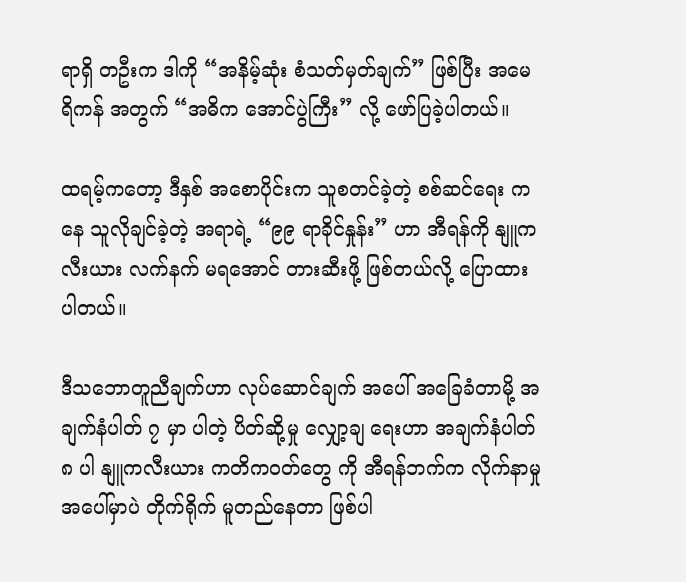ရာရှိ တဦးက ဒါကို “အနိမ့်ဆုံး စံသတ်မှတ်ချက်” ဖြစ်ပြီး အမေရိကန် အတွက် “အဓိက အောင်ပွဲကြီး” လို့ ဖော်ပြခဲ့ပါတယ်။

ထရမ့်ကတော့ ဒီနှစ် အစောပိုင်းက သူစတင်ခဲ့တဲ့ စစ်ဆင်ရေး ကနေ သူလိုချင်ခဲ့တဲ့ အရာရဲ့ “၉၉ ရာခိုင်နှုန်း” ဟာ အီရန်ကို နျူကလီးယား လက်နက် မရအောင် တားဆီးဖို့ ဖြစ်တယ်လို့ ပြောထားပါတယ်။

ဒီသဘောတူညီချက်ဟာ လုပ်ဆောင်ချက် အပေါ် အခြေခံတာမို့ အချက်နံပါတ် ၇ မှာ ပါတဲ့ ပိတ်ဆို့မှု လျှော့ချ ရေးဟာ အချက်နံပါတ် ၈ ပါ နျူကလီးယား ကတိကဝတ်တွေ ကို အီရန်ဘက်က လိုက်နာမှု အပေါ်မှာပဲ တိုက်ရိုက် မူတည်နေတာ ဖြစ်ပါ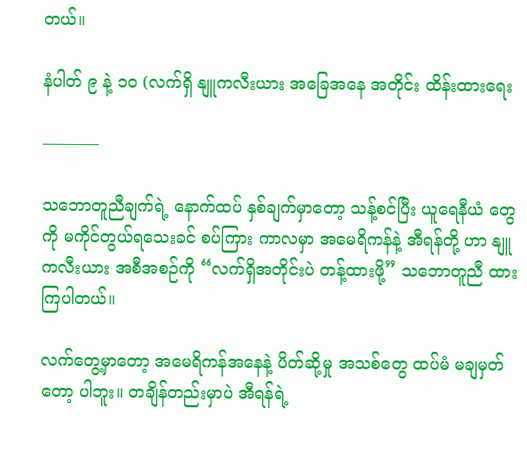တယ်။

နံပါတ် ၉ နဲ့ ၁၀ (လက်ရှိ နျူကလီးယား အခြေအနေ အတိုင်း ထိန်းထားရေး

———–

သဘောတူညီချက်ရဲ့ နောက်ထပ် နှစ်ချက်မှာတော့ သန့်စင်ပြီး ယူရေနီယံ တွေကို မကိုင်တွယ်ရသေးခင် စပ်ကြား ကာလမှာ အမေရိကန်နဲ့ အီရန်တို့ ဟာ နျူကလီးယား အစီအစဉ်ကို “လက်ရှိအတိုင်းပဲ တန့်ထားဖို့” သဘောတူညီ ထားကြပါတယ်။

လက်တွေ့မှာတော့ အမေရိကန်အနေနဲ့ ပိတ်ဆို့မှု အသစ်တွေ ထပ်မံ မချမှတ်တော့ ပါဘူး။ တချိန်တည်းမှာပဲ အီရန်ရဲ့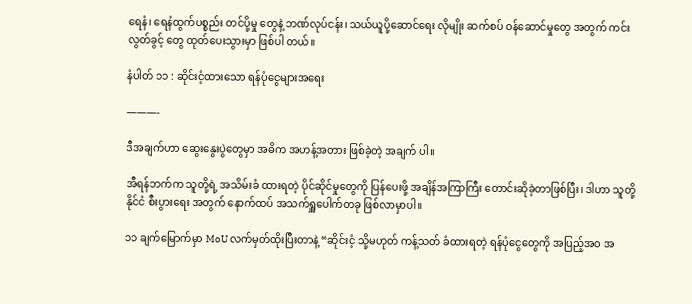ရေနံ၊ ရေနံထွက်ပစ္စည်း တင်ပို့မှု တွေနဲ့ ဘဏ်လုပ်ငန်း၊ သယ်ယူပို့ဆောင်ရေး လိုမျိုး ဆက်စပ် ဝန်ဆောင်မှုတွေ အတွက် ကင်းလွတ်ခွင့် တွေ ထုတ်ပေးသွားမှာ ဖြစ်ပါ တယ်။

နံပါတ် ၁၁ : ဆိုင်းငံ့ထားသော ရန်ပုံငွေများအရေး

———-

ဒီအချက်ဟာ ဆွေးနွေးပွဲတွေမှာ အဓိက အဟန့်အတား ဖြစ်ခဲ့တဲ့ အချက် ပါ။

အီရန်ဘက်က သူတို့ရဲ့ အသိမ်းခံ ထားရတဲ့ ပိုင်ဆိုင်မှုတွေကို ပြန်ပေးဖို့ အချိန်အကြာကြီး တောင်းဆိုခဲ့တာဖြစ်ပြီး၊ ဒါဟာ သူတို့နိုင်ငံ စီးပွားရေး အတွက် နောက်ထပ် အသက်ရှူပေါက်တခု ဖြစ်လာမှာပါ။

၁၁ ချက်မြောက်မှာ MoU လက်မှတ်ထိုးပြီးတာနဲ့ “ဆိုင်းငံ့ သို့မဟုတ် ကန့်သတ် ခံထားရတဲ့ ရန်ပုံငွေတွေကို အပြည့်အဝ အ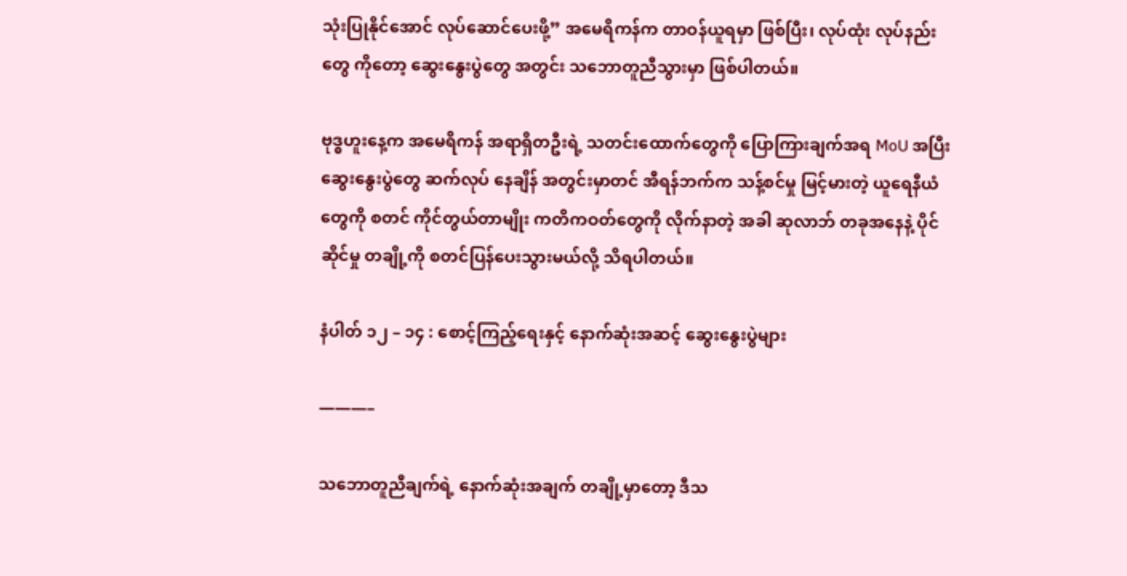သုံးပြုနိုင်အောင် လုပ်ဆောင်ပေးဖို့” အမေရိကန်က တာဝန်ယူရမှာ ဖြစ်ပြီး၊ လုပ်ထုံး လုပ်နည်းတွေ ကိုတော့ ဆွေးနွေးပွဲတွေ အတွင်း သဘောတူညီသွားမှာ ဖြစ်ပါတယ်။

ဗုဒ္ဓဟူးနေ့က အမေရိကန် အရာရှိတဦးရဲ့ သတင်းထောက်တွေကို ပြောကြားချက်အရ MoU အပြီး ဆွေးနွေးပွဲတွေ ဆက်လုပ် နေချိန် အတွင်းမှာတင် အီရန်ဘက်က သန့်စင်မှု မြင့်မားတဲ့ ယူရေနီယံတွေကို စတင် ကိုင်တွယ်တာမျိုး ကတိကဝတ်တွေကို လိုက်နာတဲ့ အခါ ဆုလာဘ် တခုအနေနဲ့ ပိုင်ဆိုင်မှု တချို့ကို စတင်ပြန်ပေးသွားမယ်လို့ သိရပါတယ်။

နံပါတ် ၁၂ – ၁၄ : စောင့်ကြည့်ရေးနှင့် နောက်ဆုံးအဆင့် ဆွေးနွေးပွဲများ

———–

သဘောတူညီချက်ရဲ့ နောက်ဆုံးအချက် တချို့မှာတော့ ဒီသ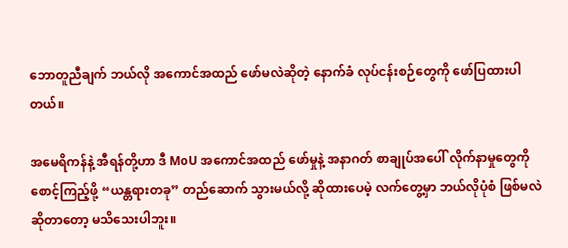ဘောတူညီချက် ဘယ်လို အကောင်အထည် ဖော်မလဲဆိုတဲ့ နောက်ခံ လုပ်ငန်းစဉ်တွေကို ဖော်ပြထားပါတယ်။

အမေရိကန်နဲ့ အီရန်တို့ဟာ ဒီ MoU အကောင်အထည် ဖော်မှုနဲ့ အနာဂတ် စာချုပ်အပေါ် လိုက်နာမှုတွေကို စောင့်ကြည့်ဖို့ “ယန္တရားတခု” တည်ဆောက် သွားမယ်လို့ ဆိုထားပေမဲ့ လက်တွေ့မှာ ဘယ်လိုပုံစံ ဖြစ်မလဲ ဆိုတာတော့ မသိသေးပါဘူး။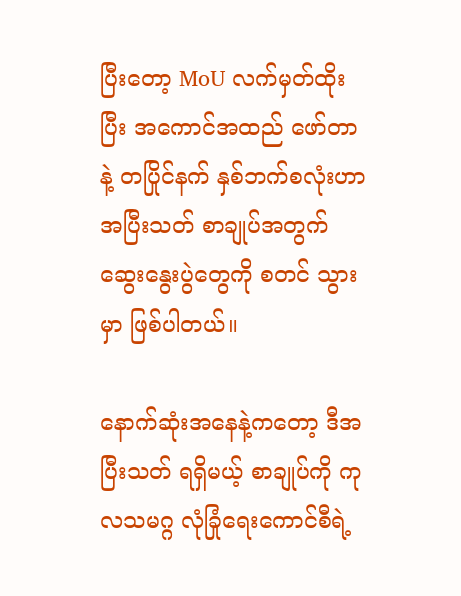ပြီးတော့ MoU လက်မှတ်ထိုးပြီး အကောင်အထည် ဖော်တာနဲ့ တပြိုင်နက် နှစ်ဘက်စလုံးဟာ အပြီးသတ် စာချုပ်အတွက် ဆွေးနွေးပွဲတွေကို စတင် သွားမှာ ဖြစ်ပါတယ်။

နောက်ဆုံးအနေနဲ့ကတော့ ဒီအပြီးသတ် ရရှိမယ့် စာချုပ်ကို ကုလသမဂ္ဂ လုံခြုံရေးကောင်စီရဲ့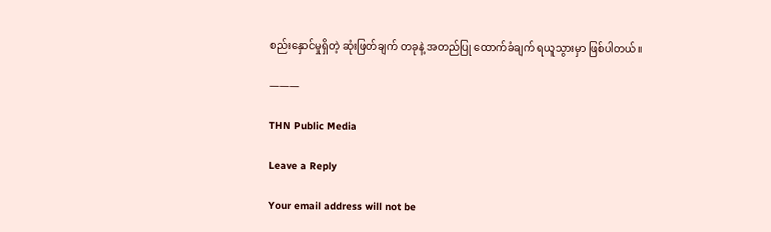စည်းနှောင်မှုရှိတဲ့ ဆုံးဖြတ်ချက် တခုနဲ့ အတည်ပြု ထောက်ခံချက် ရယူသွားမှာ ဖြစ်ပါတယ်။

———

THN Public Media

Leave a Reply

Your email address will not be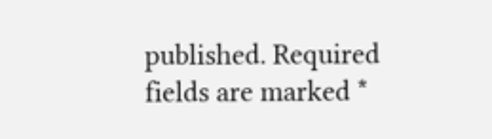published. Required fields are marked *